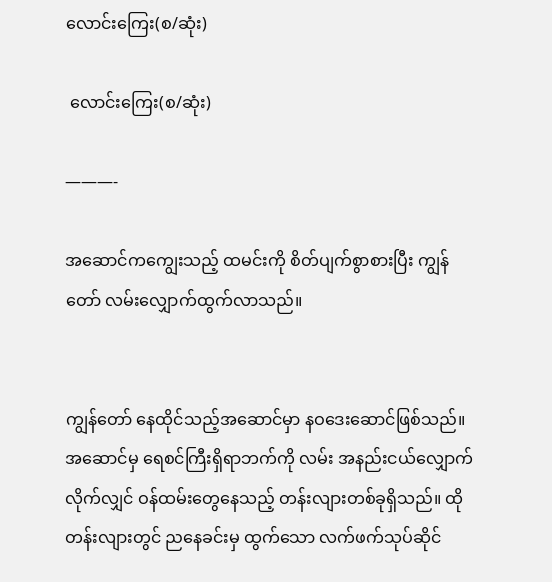လောင်းကြေး(စ/ဆုံး)

 လောင်းကြေး(စ/ဆုံး)

———-

အဆောင်ကကျွေးသည့် ထမင်းကို စိတ်ပျက်စွာစားပြီး ကျွန်တော် လမ်းလျှောက်ထွက်လာသည်။


ကျွန်တော် နေထိုင်သည့်အဆောင်မှာ နဝဒေးဆောင်ဖြစ်သည်။ အဆောင်မှ ရေစင်ကြီးရှိရာဘက်ကို လမ်း အနည်းငယ်လျှောက်လိုက်လျှင် ဝန်ထမ်းတွေနေသည့် တန်းလျားတစ်ခုရှိသည်။ ထိုတန်းလျားတွင် ညနေခင်းမှ ထွက်သော လက်ဖက်သုပ်ဆိုင်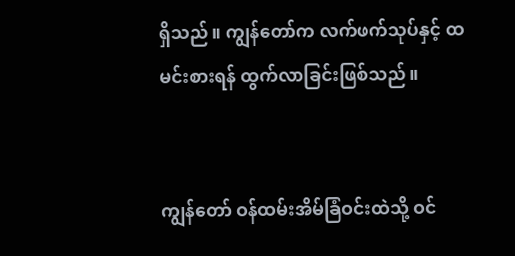ရှိသည်။ ကျွန်တော်က လက်ဖက်သုပ်နှင့် ထမင်းစားရန် ထွက်လာခြင်းဖြစ်သည်။


ကျွန်တော် ဝန်ထမ်းအိမ်ခြံဝင်းထဲသို့ ဝင်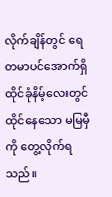လိုက်ချိန်တွင် ရေတမာပင်အောက်ရှိ ထိုင်ခုံနိမ့်လေးတွင် ထိုင်နေသော မမြမှီကို တွေ့လိုက်ရသည်။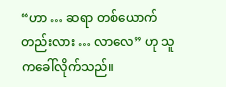“ဟာ … ဆရာ တစ်ယောက်တည်းလား … လာလေ” ဟု သူကခေါ်လိုက်သည်။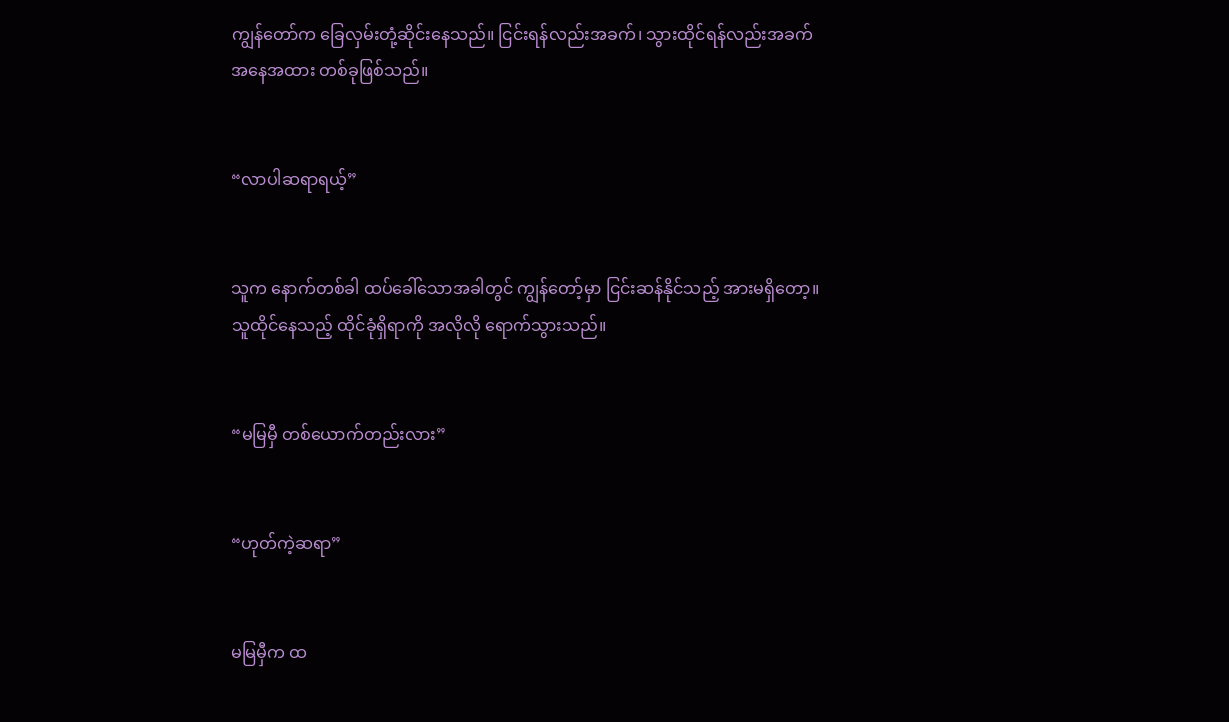ကျွန်တော်က ခြေလှမ်းတုံ့ဆိုင်းနေသည်။ ငြင်းရန်လည်းအခက်၊ သွားထိုင်ရန်လည်းအခက် အနေအထား တစ်ခုဖြစ်သည်။


“လာပါဆရာရယ့်”


သူက နောက်တစ်ခါ ထပ်ခေါ်သောအခါတွင် ကျွန်တော့်မှာ ငြင်းဆန်နိုင်သည့် အားမရှိတော့။ သူထိုင်နေသည့် ထိုင်ခုံရှိရာကို အလိုလို ရောက်သွားသည်။


“မမြမှီ တစ်ယောက်တည်းလား”


“ဟုတ်ကဲ့ဆရာ”


မမြမှီက ထ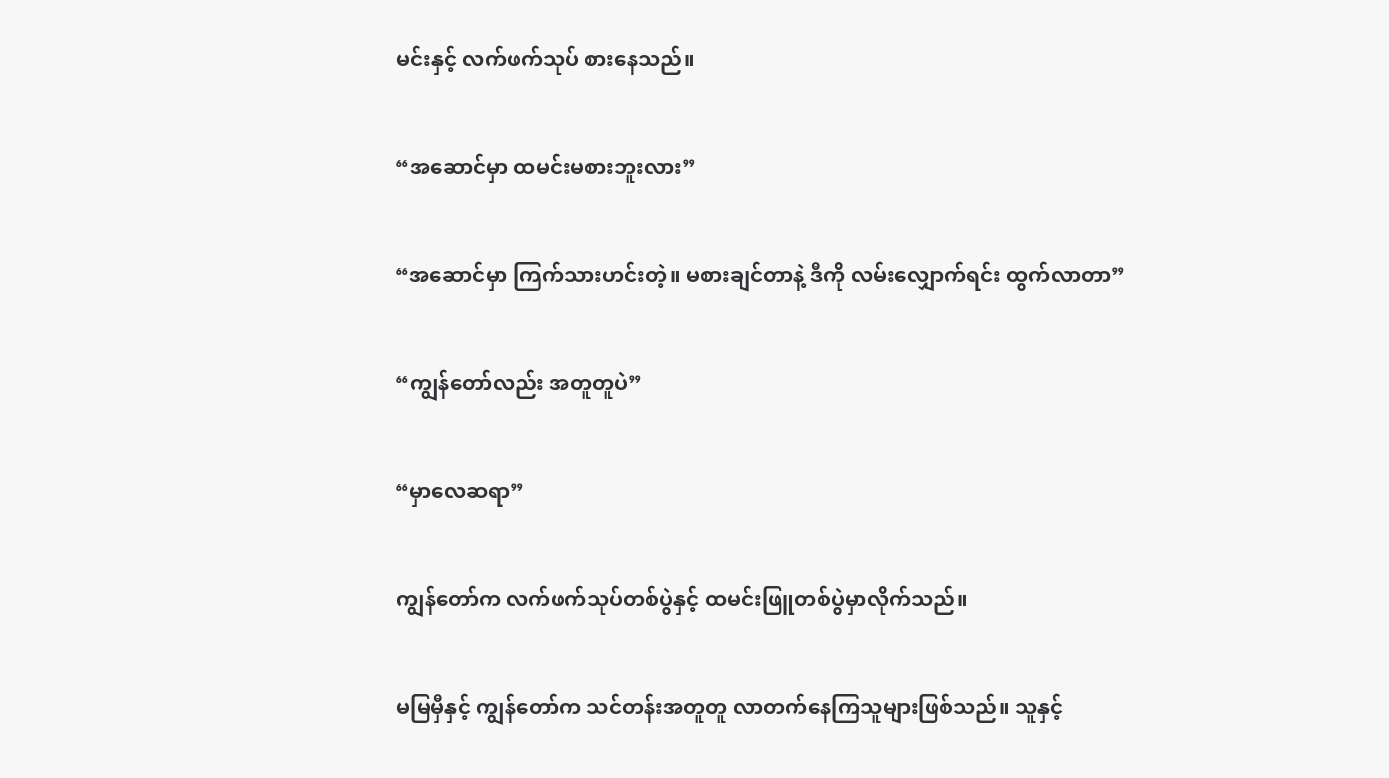မင်းနှင့် လက်ဖက်သုပ် စားနေသည်။


“အဆောင်မှာ ထမင်းမစားဘူးလား”


“အဆောင်မှာ ကြက်သားဟင်းတဲ့။ မစားချင်တာနဲ့ ဒီကို လမ်းလျှောက်ရင်း ထွက်လာတာ”


“ကျွန်တော်လည်း အတူတူပဲ”


“မှာလေဆရာ”


ကျွန်တော်က လက်ဖက်သုပ်တစ်ပွဲနှင့် ထမင်းဖြူတစ်ပွဲမှာလိုက်သည်။


မမြမှီနှင့် ကျွန်တော်က သင်တန်းအတူတူ လာတက်နေကြသူများဖြစ်သည်။ သူနှင့်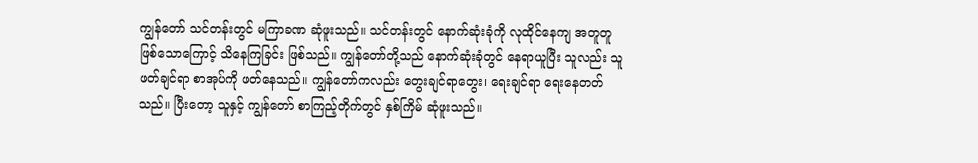ကျွန်တော် သင်တန်းတွင် မကြာခဏ ဆုံဖူးသည်။ သင်တန်းတွင် နောက်ဆုံးခုံကို လုထိုင်နေကျ အတူတူဖြစ်သောကြောင့် သိနေကြခြင်း ဖြစ်သည်။ ကျွန်တော်တို့သည် နောက်ဆုံးခုံတွင် နေရာယူပြီး သူလည်း သူဖတ်ချင်ရာ စာအုပ်ကို ဖတ်နေသည်။ ကျွန်တော်ကလည်း တွေးချင်ရာတွေး၊ ရေးချင်ရာ ရေးနေတတ်သည်။ ပြီးတော့ သူနှင့် ကျွန်တော် စာကြည့်တိုက်တွင် နှစ်ကြိမ် ဆုံဖူးသည်။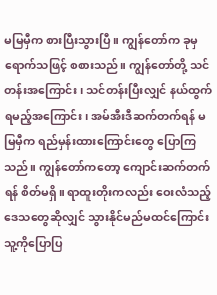မမြမှီက စားပြီးသွားပြီ။ ကျွန်တော်က ခုမှရောက်သဖြင့် စစားသည်။ ကျွန်တော်တို့ သင်တန်းအကြောင်း၊ သင်တန်းပြီးလျှင် နယ်ထွက်ရမည့်အကြောင်း၊ အမ်အီးဒီဆက်တက်ရန် မမြမှီက ရည်မှန်းထားကြောင်းတွေ ပြောကြသည်။ ကျွန်တော်ကတော့ ကျောင်းဆက်တက်ရန် စိတ်မရှိ။ ရာထူးတိုးကလည်း ဝေးလံသည့် ဒေသတွေဆိုလျှင် သွားနိုင်မည်မထင်ကြောင်း သူ့ကိုပြောပြ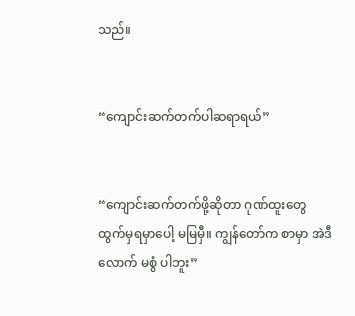သည်။


“ကျောင်းဆက်တက်ပါဆရာရယ်”


“ကျောင်းဆက်တက်ဖို့ဆိုတာ ဂုဏ်ထူးတွေထွက်မှရမှာပေါ့ မမြမှီ။ ကျွန်တော်က စာမှာ အဲဒီလောက် မစွံ ပါဘူး”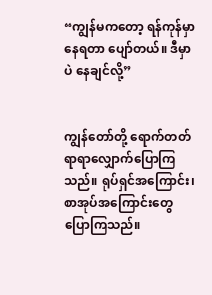“ကျွန်မကတော့ ရန်ကုန်မှာ နေရတာ ပျော်တယ်။ ဒီမှာပဲ နေချင်လို့”


ကျွန်တော်တို့ ရောက်တတ်ရာရာလျှောက်ပြောကြသည်။ ရုပ်ရှင်အကြောင်း၊ စာအုပ်အကြောင်းတွေ ပြောကြသည်။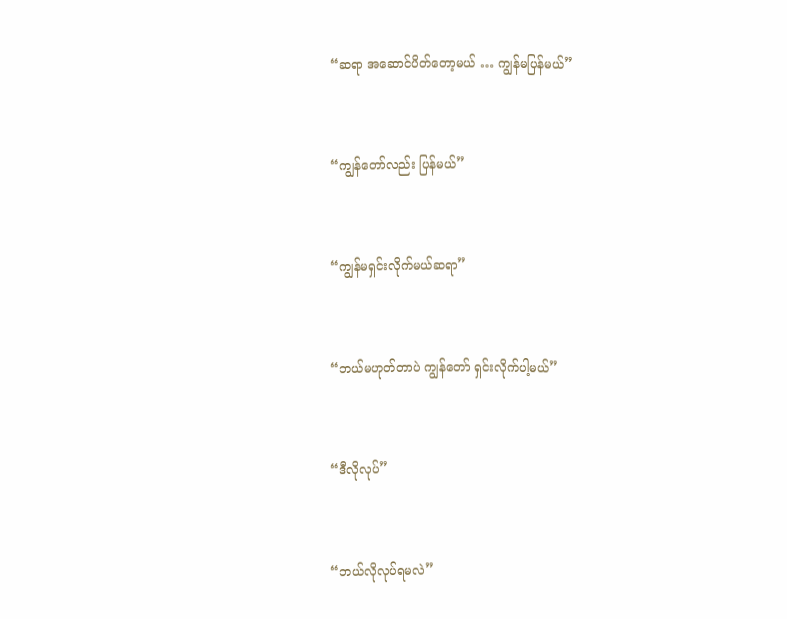“ဆရာ အဆောင်ပိတ်တော့မယ် … ကျွန်မပြန်မယ်”


“ကျွန်တော်လည်း ပြန်မယ်”


“ကျွန်မရှင်းလိုက်မယ်ဆရာ”


“ဘယ်မဟုတ်တာပဲ ကျွန်တော် ရှင်းလိုက်ပါ့မယ်”


“ဒီလိုလုပ်”


“ဘယ်လိုလုပ်ရမလဲ”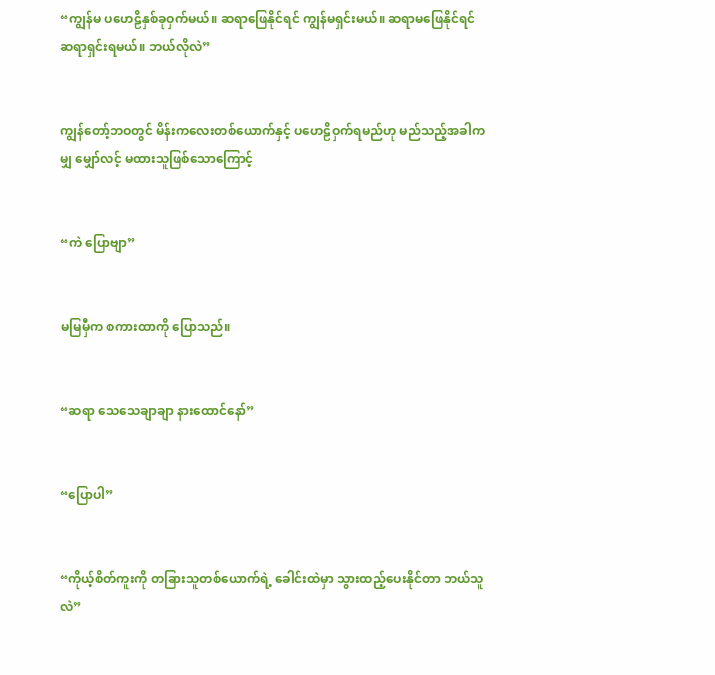“ကျွန်မ ပဟေဠိနှစ်ခုဝှက်မယ်။ ဆရာဖြေနိုင်ရင် ကျွန်မရှင်းမယ်။ ဆရာမဖြေနိုင်ရင် ဆရာရှင်းရမယ်။ ဘယ်လိုလဲ”


ကျွန်တော့်ဘဝတွင် မိန်းကလေးတစ်ယောက်နှင့် ပဟေဠိဝှက်ရမည်ဟု မည်သည့်အခါကမျှ မျှော်လင့် မထားသူဖြစ်သောကြောင့်


“ကဲ ပြောဗျာ”


မမြမှီက စကားထာကို ပြောသည်။


“ဆရာ သေသေချာချာ နားထောင်နော်”


“ပြောပါ”


“ကိုယ့်စိတ်ကူးကို တခြားသူတစ်ယောက်ရဲ့ ခေါင်းထဲမှာ သွားထည့်ပေးနိုင်တာ ဘယ်သူလဲ”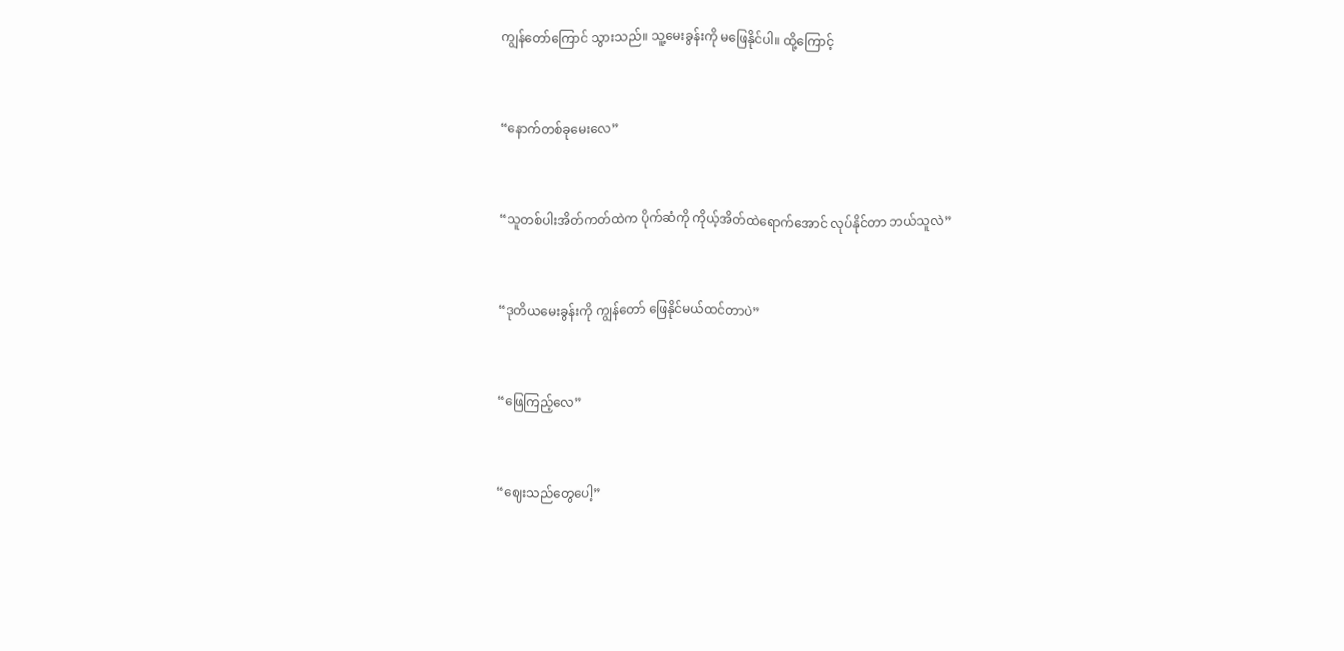ကျွန်တော်ကြောင် သွားသည်။ သူ့မေးခွန်းကို မဖြေနိုင်ပါ။ ထို့ကြောင့်


“နောက်တစ်ခုမေးလေ”


“သူတစ်ပါးအိတ်ကတ်ထဲက ပိုက်ဆံကို ကိုယ့်အိတ်ထဲရောက်အောင် လုပ်နိုင်တာ ဘယ်သူလဲ”


“ဒုတိယမေးခွန်းကို ကျွန်တော် ဖြေနိုင်မယ်ထင်တာပဲ”


“ဖြေကြည့်လေ”


“ဈေးသည်တွေပေါ့”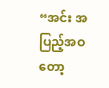“အင်း အပြည့်အဝတော့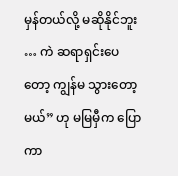မှန်တယ်လို့ မဆိုနိုင်ဘူး … ကဲ ဆရာရှင်းပေတော့ ကျွန်မ သွားတော့မယ်” ဟု မမြမှီက ပြောကာ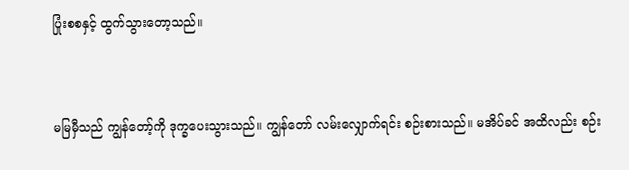ပြုံးစစနှင့် ထွက်သွားတော့သည်။


မမြမှီသည် ကျွန်တော့်ကို ဒုက္ခပေးသွားသည်။ ကျွန်တော် လမ်းလျှောက်ရင်း စဉ်းစားသည်။ မအိပ်ခင် အထိလည်း စဉ်း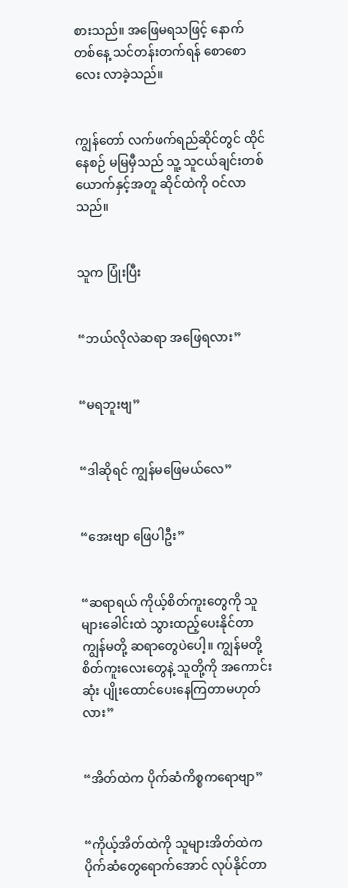စားသည်။ အဖြေမရသဖြင့် နောက်တစ်နေ့ သင်တန်းတက်ရန် စောစောလေး လာခဲ့သည်။


ကျွန်တော် လက်ဖက်ရည်ဆိုင်တွင် ထိုင်နေစဉ် မမြမှီသည် သူ့ သူငယ်ချင်းတစ်ယောက်နှင့်အတူ ဆိုင်ထဲကို ဝင်လာသည်။


သူက ပြုံးပြီး


“ဘယ်လိုလဲဆရာ အဖြေရလား”


“မရဘူးဗျ”


“ဒါဆိုရင် ကျွန်မဖြေမယ်လေ”


“အေးဗျာ ဖြေပါဦး”


“ဆရာရယ် ကိုယ့်စိတ်ကူးတွေကို သူများခေါင်းထဲ သွားထည့်ပေးနိုင်တာ ကျွန်မတို့ ဆရာတွေပဲပေါ့။ ကျွန်မတို့ စိတ်ကူးလေးတွေနဲ့ သူတို့ကို အကောင်းဆုံး ပျိုးထောင်ပေးနေကြတာမဟုတ်လား”


“အိတ်ထဲက ပိုက်ဆံကိစ္စကရောဗျာ”


“ကိုယ့်အိတ်ထဲကို သူများအိတ်ထဲက ပိုက်ဆံတွေရောက်အောင် လုပ်နိုင်တာ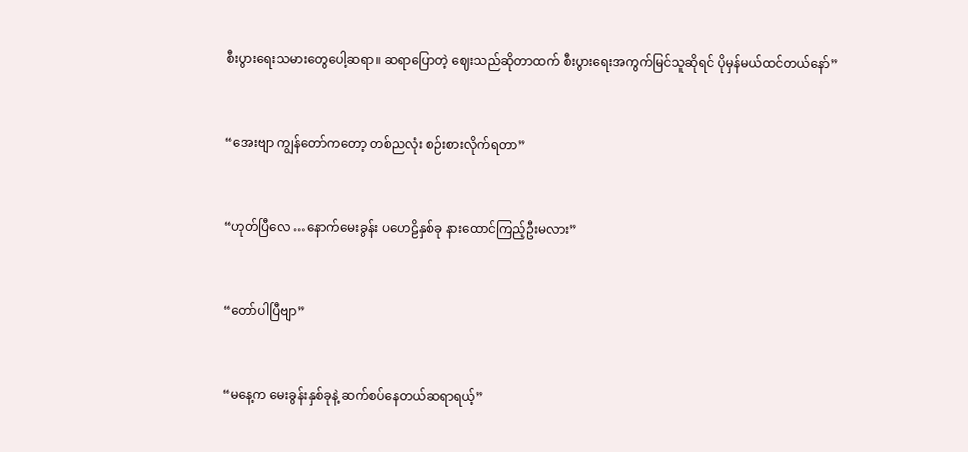စီးပွားရေးသမားတွေပေါ့ဆရာ။ ဆရာပြောတဲ့ ဈေးသည်ဆိုတာထက် စီးပွားရေးအကွက်မြင်သူဆိုရင် ပိုမှန်မယ်ထင်တယ်နော်”


“အေးဗျာ ကျွန်တော်ကတော့ တစ်ညလုံး စဉ်းစားလိုက်ရတာ”


“ဟုတ်ပြီလေ …နောက်မေးခွန်း ပဟေဠိနှစ်ခု နားထောင်ကြည့်ဦးမလား”


“တော်ပါပြီဗျာ”


“မနေ့က မေးခွန်းနှစ်ခုနဲ့ ဆက်စပ်နေတယ်ဆရာရယ့်”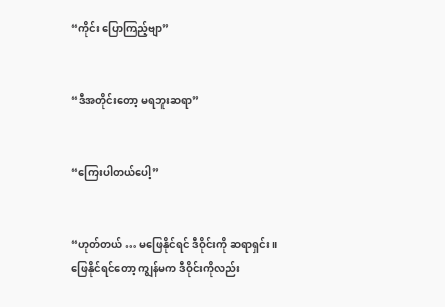“ကိုင်း ပြောကြည့်ဗျာ”


“ဒီအတိုင်းတော့ မရဘူးဆရာ”


“ကြေးပါတယ်ပေါ့”


“ဟုတ်တယ် … မဖြေနိုင်ရင် ဒီဝိုင်းကို ဆရာရှင်း။ ဖြေနိုင်ရင်တော့ ကျွန်မက ဒီဝိုင်းကိုလည်း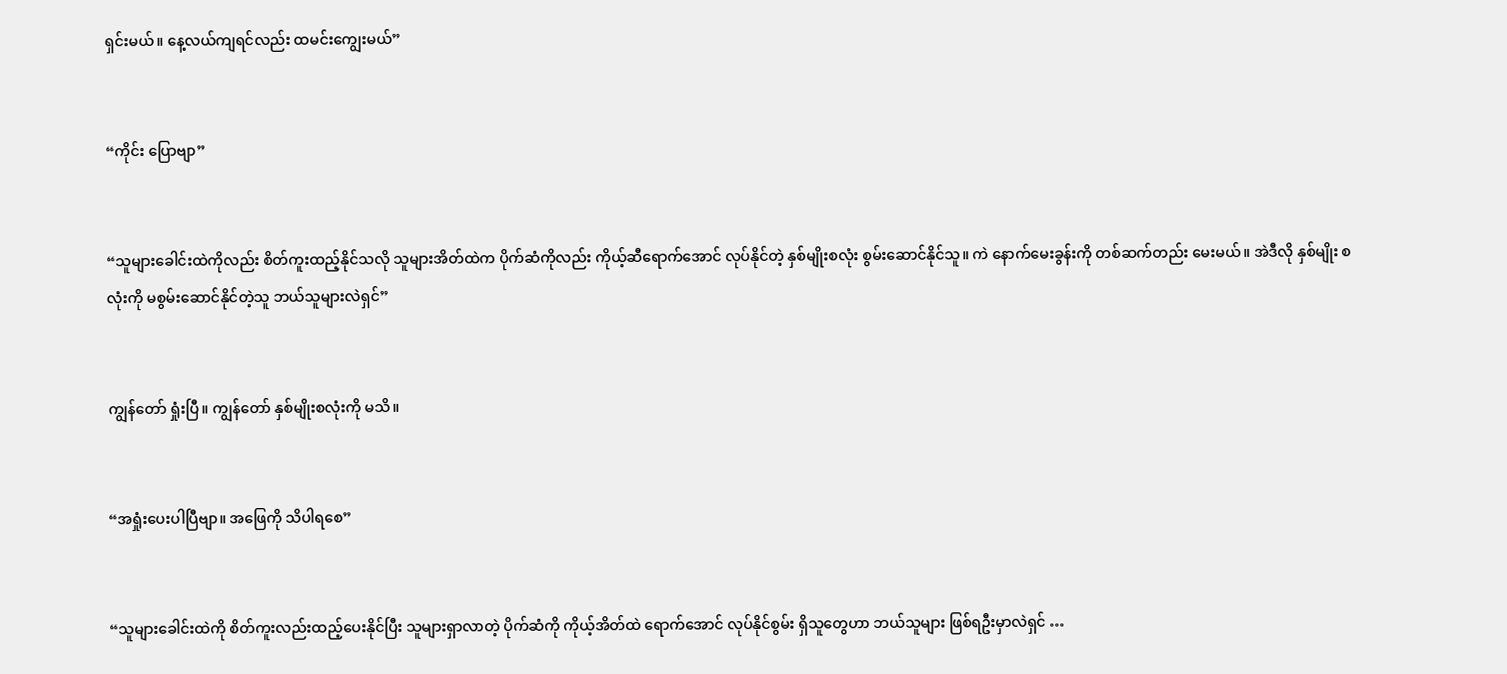ရှင်းမယ်။ နေ့လယ်ကျရင်လည်း ထမင်းကျွေးမယ်”


“ကိုင်း ပြောဗျာ”


“သူများခေါင်းထဲကိုလည်း စိတ်ကူးထည့်နိုင်သလို သူများအိတ်ထဲက ပိုက်ဆံကိုလည်း ကိုယ့်ဆီရောက်အောင် လုပ်နိုင်တဲ့ နှစ်မျိုးစလုံး စွမ်းဆောင်နိုင်သူ။ ကဲ နောက်မေးခွန်းကို တစ်ဆက်တည်း မေးမယ်။ အဲဒီလို နှစ်မျိုး စလုံးကို မစွမ်းဆောင်နိုင်တဲ့သူ ဘယ်သူများလဲရှင်”


ကျွန်တော် ရှုံးပြီ။ ကျွန်တော် နှစ်မျိုးစလုံးကို မသိ။


“အရှုံးပေးပါပြီဗျာ။ အဖြေကို သိပါရစေ”


“သူများခေါင်းထဲကို စိတ်ကူးလည်းထည့်ပေးနိုင်ပြီး သူများရှာလာတဲ့ ပိုက်ဆံကို ကိုယ့်အိတ်ထဲ ရောက်အောင် လုပ်နိုင်စွမ်း ရှိသူတွေဟာ ဘယ်သူများ ဖြစ်ရဦးမှာလဲရှင် …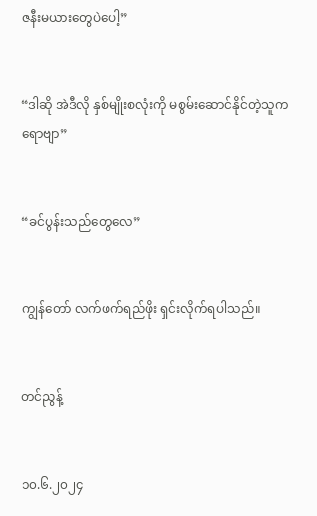ဇနီးမယားတွေပဲပေါ့”


“ဒါဆို အဲဒီလို နှစ်မျိုးစလုံးကို မစွမ်းဆောင်နိုင်တဲ့သူကရောဗျာ”


“ခင်ပွန်းသည်တွေလေ”


ကျွန်တော် လက်ဖက်ရည်ဖိုး ရှင်းလိုက်ရပါသည်။


တင်ညွန့်


၁၀.၆.၂၀၂၄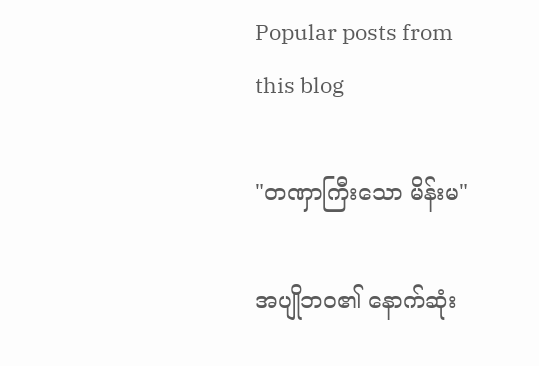Popular posts from this blog

"တဏှာကြီးသော မိန်းမ"

အပျိုဘဝ၏ နောက်ဆုံး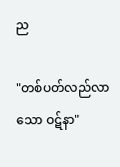ည

"တစ်ပတ်လည်လာသော ဝဋ်နာ"